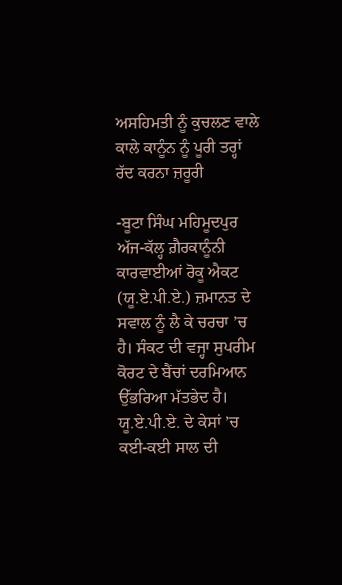ਅਸਹਿਮਤੀ ਨੂੰ ਕੁਚਲਣ ਵਾਲੇ ਕਾਲੇ ਕਾਨੂੰਨ ਨੂੰ ਪੂਰੀ ਤਰ੍ਹਾਂ ਰੱਦ ਕਰਨਾ ਜ਼ਰੂਰੀ

-ਬੂਟਾ ਸਿੰਘ ਮਹਿਮੂਦਪੁਰ
ਅੱਜ-ਕੱਲ੍ਹ ਗ਼ੈਰਕਾਨੂੰਨੀ ਕਾਰਵਾਈਆਂ ਰੋਕੂ ਐਕਟ (ਯੂ.ਏ.ਪੀ.ਏ.) ਜ਼ਮਾਨਤ ਦੇ ਸਵਾਲ ਨੂੰ ਲੈ ਕੇ ਚਰਚਾ ’ਚ ਹੈ। ਸੰਕਟ ਦੀ ਵਜ੍ਹਾ ਸੁਪਰੀਮ ਕੋਰਟ ਦੇ ਬੈਂਚਾਂ ਦਰਮਿਆਨ ਉੱਭਰਿਆ ਮੱਤਭੇਦ ਹੈ। ਯੂ.ਏ.ਪੀ.ਏ. ਦੇ ਕੇਸਾਂ ’ਚ ਕਈ-ਕਈ ਸਾਲ ਦੀ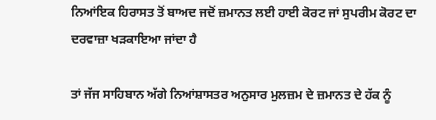ਨਿਆਂਇਕ ਹਿਰਾਸਤ ਤੋਂ ਬਾਅਦ ਜਦੋਂ ਜ਼ਮਾਨਤ ਲਈ ਹਾਈ ਕੋਰਟ ਜਾਂ ਸੁਪਰੀਮ ਕੋਰਟ ਦਾ ਦਰਵਾਜ਼ਾ ਖੜਕਾਇਆ ਜਾਂਦਾ ਹੈ

ਤਾਂ ਜੱਜ ਸਾਹਿਬਾਨ ਅੱਗੇ ਨਿਆਂਸ਼ਾਸਤਰ ਅਨੁਸਾਰ ਮੁਲਜ਼ਮ ਦੇ ਜ਼ਮਾਨਤ ਦੇ ਹੱਕ ਨੂੰ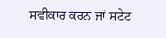ਸਵੀਕਾਰ ਕਰਨ ਜਾਂ ਸਟੇਟ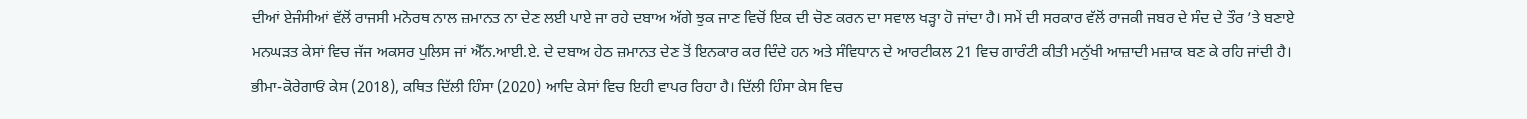ਦੀਆਂ ਏਜੰਸੀਆਂ ਵੱਲੋਂ ਰਾਜਸੀ ਮਨੋਰਥ ਨਾਲ ਜ਼ਮਾਨਤ ਨਾ ਦੇਣ ਲਈ ਪਾਏ ਜਾ ਰਹੇ ਦਬਾਅ ਅੱਗੇ ਝੁਕ ਜਾਣ ਵਿਚੋਂ ਇਕ ਦੀ ਚੋਣ ਕਰਨ ਦਾ ਸਵਾਲ ਖੜ੍ਹਾ ਹੋ ਜਾਂਦਾ ਹੈ। ਸਮੇਂ ਦੀ ਸਰਕਾਰ ਵੱਲੋਂ ਰਾਜਕੀ ਜਬਰ ਦੇ ਸੰਦ ਦੇ ਤੌਰ ’ਤੇ ਬਣਾਏ ਮਨਘੜਤ ਕੇਸਾਂ ਵਿਚ ਜੱਜ ਅਕਸਰ ਪੁਲਿਸ ਜਾਂ ਐੱਨ.ਆਈ.ਏ. ਦੇ ਦਬਾਅ ਹੇਠ ਜ਼ਮਾਨਤ ਦੇਣ ਤੋਂ ਇਨਕਾਰ ਕਰ ਦਿੰਦੇ ਹਨ ਅਤੇ ਸੰਵਿਧਾਨ ਦੇ ਆਰਟੀਕਲ 21 ਵਿਚ ਗਾਰੰਟੀ ਕੀਤੀ ਮਨੁੱਖੀ ਆਜ਼ਾਦੀ ਮਜ਼ਾਕ ਬਣ ਕੇ ਰਹਿ ਜਾਂਦੀ ਹੈ। ਭੀਮਾ-ਕੋਰੇਗਾਓਂ ਕੇਸ (2018), ਕਥਿਤ ਦਿੱਲੀ ਹਿੰਸਾ (2020) ਆਦਿ ਕੇਸਾਂ ਵਿਚ ਇਹੀ ਵਾਪਰ ਰਿਹਾ ਹੈ। ਦਿੱਲੀ ਹਿੰਸਾ ਕੇਸ ਵਿਚ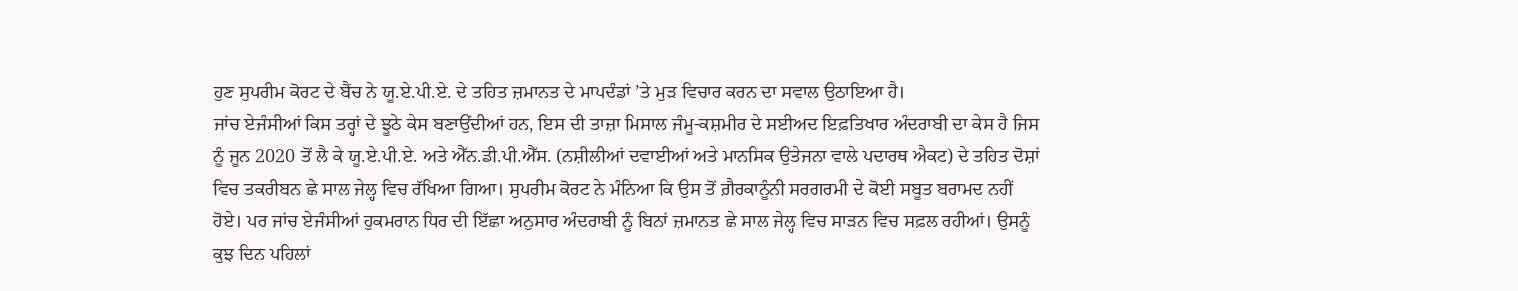ਹੁਣ ਸੁਪਰੀਮ ਕੋਰਟ ਦੇ ਬੈਂਚ ਨੇ ਯੂ.ਏ.ਪੀ.ਏ. ਦੇ ਤਹਿਤ ਜ਼ਮਾਨਤ ਦੇ ਮਾਪਦੰਡਾਂ ’ਤੇ ਮੁੜ ਵਿਚਾਰ ਕਰਨ ਦਾ ਸਵਾਲ ਉਠਾਇਆ ਹੈ।
ਜਾਂਚ ਏਜੰਸੀਆਂ ਕਿਸ ਤਰ੍ਹਾਂ ਦੇ ਝੂਠੇ ਕੇਸ ਬਣਾਉਂਦੀਆਂ ਹਨ, ਇਸ ਦੀ ਤਾਜ਼ਾ ਮਿਸਾਲ ਜੰਮੂ-ਕਸ਼ਮੀਰ ਦੇ ਸਈਅਦ ਇਫ਼ਤਿਖਾਰ ਅੰਦਰਾਬੀ ਦਾ ਕੇਸ ਹੈ ਜਿਸ ਨੂੰ ਜੂਨ 2020 ਤੋਂ ਲੈ ਕੇ ਯੂ.ਏ.ਪੀ.ਏ. ਅਤੇ ਐੱਨ.ਡੀ.ਪੀ.ਐੱਸ. (ਨਸ਼ੀਲੀਆਂ ਦਵਾਈਆਂ ਅਤੇ ਮਾਨਸਿਕ ਉਤੇਜਨਾ ਵਾਲੇ ਪਦਾਰਥ ਐਕਟ) ਦੇ ਤਹਿਤ ਦੋਸ਼ਾਂ ਵਿਚ ਤਕਰੀਬਨ ਛੇ ਸਾਲ ਜੇਲ੍ਹ ਵਿਚ ਰੱਖਿਆ ਗਿਆ। ਸੁਪਰੀਮ ਕੋਰਟ ਨੇ ਮੰਨਿਆ ਕਿ ਉਸ ਤੋਂ ਗ਼ੈਰਕਾਨੂੰਨੀ ਸਰਗਰਮੀ ਦੇ ਕੋਈ ਸਬੂਤ ਬਰਾਮਦ ਨਹੀਂ ਹੋਏ। ਪਰ ਜਾਂਚ ਏਜੰਸੀਆਂ ਹੁਕਮਰਾਨ ਧਿਰ ਦੀ ਇੱਛਾ ਅਨੁਸਾਰ ਅੰਦਰਾਬੀ ਨੂੰ ਬਿਨਾਂ ਜ਼ਮਾਨਤ ਛੇ ਸਾਲ ਜੇਲ੍ਹ ਵਿਚ ਸਾੜਨ ਵਿਚ ਸਫ਼ਲ ਰਹੀਆਂ। ਉਸਨੂੰ ਕੁਝ ਦਿਨ ਪਹਿਲਾਂ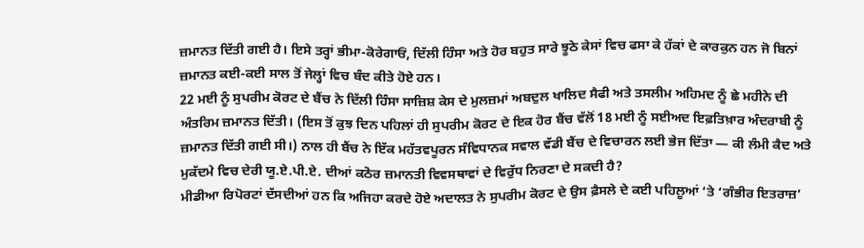ਜ਼ਮਾਨਤ ਦਿੱਤੀ ਗਈ ਹੈ। ਇਸੇ ਤਰ੍ਹਾਂ ਭੀਮਾ-ਕੋਰੇਗਾਓਂ, ਦਿੱਲੀ ਹਿੰਸਾ ਅਤੇ ਹੋਰ ਬਹੁਤ ਸਾਰੇ ਝੂਠੇ ਕੇਸਾਂ ਵਿਚ ਫਸਾ ਕੇ ਹੱਕਾਂ ਦੇ ਕਾਰਕੁਨ ਹਨ ਜੋ ਬਿਨਾਂ ਜ਼ਮਾਨਤ ਕਈ-ਕਈ ਸਾਲ ਤੋਂ ਜੇਲ੍ਹਾਂ ਵਿਚ ਬੰਦ ਕੀਤੇ ਹੋਏ ਹਨ।
22 ਮਈ ਨੂੰ ਸੁਪਰੀਮ ਕੋਰਟ ਦੇ ਬੈਂਚ ਨੇ ਦਿੱਲੀ ਹਿੰਸਾ ਸਾਜ਼ਿਸ਼ ਕੇਸ ਦੇ ਮੁਲਜ਼ਮਾਂ ਅਬਦੁਲ ਖਾਲਿਦ ਸੈਫੀ ਅਤੇ ਤਸਲੀਮ ਅਹਿਮਦ ਨੂੰ ਛੇ ਮਹੀਨੇ ਦੀ ਅੰਤਰਿਮ ਜ਼ਮਾਨਤ ਦਿੱਤੀ। (ਇਸ ਤੋਂ ਕੁਝ ਦਿਨ ਪਹਿਲਾਂ ਹੀ ਸੁਪਰੀਮ ਕੋਰਟ ਦੇ ਇਕ ਹੋਰ ਬੈਂਚ ਵੱਲੋਂ 18 ਮਈ ਨੂੰ ਸਈਅਦ ਇਫ਼ਤਿਖ਼ਾਰ ਅੰਦਰਾਬੀ ਨੂੰ ਜ਼ਮਾਨਤ ਦਿੱਤੀ ਗਈ ਸੀ।) ਨਾਲ ਹੀ ਬੈਂਚ ਨੇ ਇੱਕ ਮਹੱਤਵਪੂਰਨ ਸੰਵਿਧਾਨਕ ਸਵਾਲ ਵੱਡੀ ਬੈਂਚ ਦੇ ਵਿਚਾਰਨ ਲਈ ਭੇਜ ਦਿੱਤਾ — ਕੀ ਲੰਮੀ ਕੈਦ ਅਤੇ ਮੁਕੱਦਮੇ ਵਿਚ ਦੇਰੀ ਯੂ.ਏ.ਪੀ.ਏ. ਦੀਆਂ ਕਠੋਰ ਜ਼ਮਾਨਤੀ ਵਿਵਸਥਾਵਾਂ ਦੇ ਵਿਰੁੱਧ ਨਿਰਣਾ ਦੇ ਸਕਦੀ ਹੈ?
ਮੀਡੀਆ ਰਿਪੋਰਟਾਂ ਦੱਸਦੀਆਂ ਹਨ ਕਿ ਅਜਿਹਾ ਕਰਦੇ ਹੋਏ ਅਦਾਲਤ ਨੇ ਸੁਪਰੀਮ ਕੋਰਟ ਦੇ ਉਸ ਫ਼ੈਸਲੇ ਦੇ ਕਈ ਪਹਿਲੂਆਂ ‘ਤੇ ‘ਗੰਭੀਰ ਇਤਰਾਜ਼’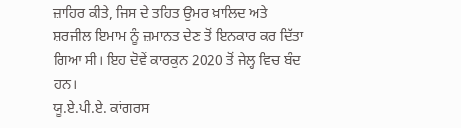ਜ਼ਾਹਿਰ ਕੀਤੇ, ਜਿਸ ਦੇ ਤਹਿਤ ਉਮਰ ਖ਼ਾਲਿਦ ਅਤੇ ਸ਼ਰਜੀਲ ਇਮਾਮ ਨੂੰ ਜ਼ਮਾਨਤ ਦੇਣ ਤੋਂ ਇਨਕਾਰ ਕਰ ਦਿੱਤਾ ਗਿਆ ਸੀ। ਇਹ ਦੋਵੇਂ ਕਾਰਕੁਨ 2020 ਤੋਂ ਜੇਲ੍ਹ ਵਿਚ ਬੰਦ ਹਨ।
ਯੂ.ਏ.ਪੀ.ਏ. ਕਾਂਗਰਸ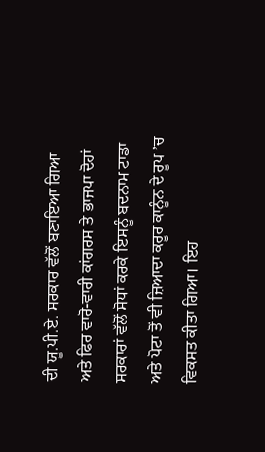ਦੀ ਯੂ.ਪੀ.ਏ. ਸਰਕਾਰ ਵੱਲੋਂ ਬਣਾਇਆ ਗਿਆ ਅਤੇ ਫਿਰ ਵਾਰੋ-ਵਾਰੀ ਕਾਂਗਰਸ ਤੇ ਭਾਜਪਾ ਦੋਹਾਂ ਸਰਕਾਰਾਂ ਵੱਲੋਂ ਸੋਧਾਂ ਕਰਕੇ ਇਸਨੂੰ ਬਦਨਾਮ ਟਾਡਾ ਅਤੇ ਪੋਟਾ ਤੋਂ ਵੀ ਜ਼ਿਆਦਾ ਕਰੂਰ ਕਾਨੂੰਨ ਦੇ ਰੂਪ ’ਚ ਵਿਕਸਤ ਕੀਤਾ ਗਿਆ। ਇਹ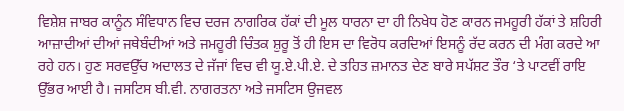ਵਿਸ਼ੇਸ਼ ਜਾਬਰ ਕਾਨੂੰਨ ਸੰਵਿਧਾਨ ਵਿਚ ਦਰਜ ਨਾਗਰਿਕ ਹੱਕਾਂ ਦੀ ਮੂਲ ਧਾਰਨਾ ਦਾ ਹੀ ਨਿਖੇਧ ਹੋਣ ਕਾਰਨ ਜਮਹੂਰੀ ਹੱਕਾਂ ਤੇ ਸ਼ਹਿਰੀ ਆਜ਼ਾਦੀਆਂ ਦੀਆਂ ਜਥੇਬੰਦੀਆਂ ਅਤੇ ਜਮਹੂਰੀ ਚਿੰਤਕ ਸ਼ੁਰੂ ਤੋਂ ਹੀ ਇਸ ਦਾ ਵਿਰੋਧ ਕਰਦਿਆਂ ਇਸਨੂੰ ਰੱਦ ਕਰਨ ਦੀ ਮੰਗ ਕਰਦੇ ਆ ਰਹੇ ਹਨ। ਹੁਣ ਸਰਵਉੱਚ ਅਦਾਲਤ ਦੇ ਜੱਜਾਂ ਵਿਚ ਵੀ ਯੂ.ਏ.ਪੀ.ਏ. ਦੇ ਤਹਿਤ ਜ਼ਮਾਨਤ ਦੇਣ ਬਾਰੇ ਸਪੱਸ਼ਟ ਤੌਰ ‘ਤੇ ਪਾਟਵੀਂ ਰਾਇ ਉੱਭਰ ਆਈ ਹੈ। ਜਸਟਿਸ ਬੀ.ਵੀ. ਨਾਗਰਤਨਾ ਅਤੇ ਜਸਟਿਸ ਉਜਵਲ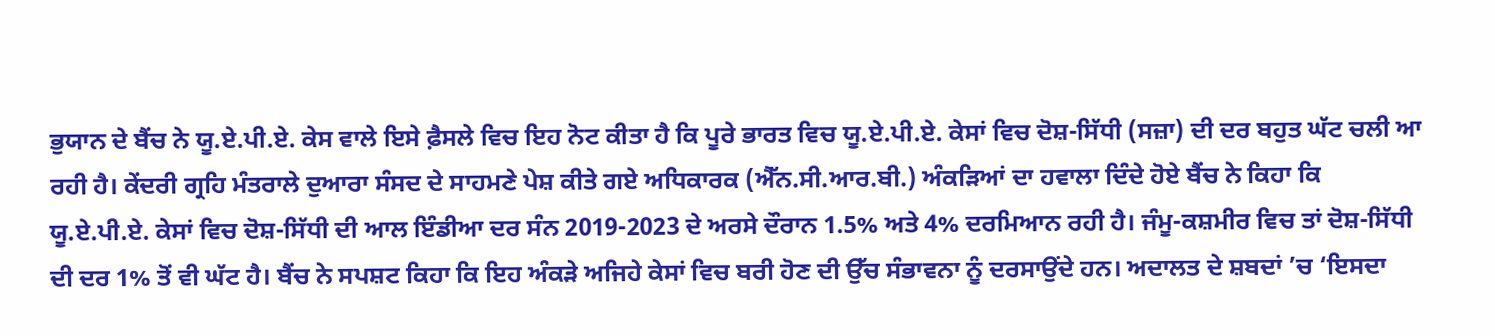ਭੁਯਾਨ ਦੇ ਬੈਂਚ ਨੇ ਯੂ.ਏ.ਪੀ.ਏ. ਕੇਸ ਵਾਲੇ ਇਸੇ ਫ਼ੈਸਲੇ ਵਿਚ ਇਹ ਨੋਟ ਕੀਤਾ ਹੈ ਕਿ ਪੂਰੇ ਭਾਰਤ ਵਿਚ ਯੂ.ਏ.ਪੀ.ਏ. ਕੇਸਾਂ ਵਿਚ ਦੋਸ਼-ਸਿੱਧੀ (ਸਜ਼ਾ) ਦੀ ਦਰ ਬਹੁਤ ਘੱਟ ਚਲੀ ਆ ਰਹੀ ਹੈ। ਕੇਂਦਰੀ ਗ੍ਰਹਿ ਮੰਤਰਾਲੇ ਦੁਆਰਾ ਸੰਸਦ ਦੇ ਸਾਹਮਣੇ ਪੇਸ਼ ਕੀਤੇ ਗਏ ਅਧਿਕਾਰਕ (ਐੱਨ.ਸੀ.ਆਰ.ਬੀ.) ਅੰਕੜਿਆਂ ਦਾ ਹਵਾਲਾ ਦਿੰਦੇ ਹੋਏ ਬੈਂਚ ਨੇ ਕਿਹਾ ਕਿ ਯੂ.ਏ.ਪੀ.ਏ. ਕੇਸਾਂ ਵਿਚ ਦੋਸ਼-ਸਿੱਧੀ ਦੀ ਆਲ ਇੰਡੀਆ ਦਰ ਸੰਨ 2019-2023 ਦੇ ਅਰਸੇ ਦੌਰਾਨ 1.5% ਅਤੇ 4% ਦਰਮਿਆਨ ਰਹੀ ਹੈ। ਜੰਮੂ-ਕਸ਼ਮੀਰ ਵਿਚ ਤਾਂ ਦੋਸ਼-ਸਿੱਧੀ ਦੀ ਦਰ 1% ਤੋਂ ਵੀ ਘੱਟ ਹੈ। ਬੈਂਚ ਨੇ ਸਪਸ਼ਟ ਕਿਹਾ ਕਿ ਇਹ ਅੰਕੜੇ ਅਜਿਹੇ ਕੇਸਾਂ ਵਿਚ ਬਰੀ ਹੋਣ ਦੀ ਉੱਚ ਸੰਭਾਵਨਾ ਨੂੰ ਦਰਸਾਉਂਦੇ ਹਨ। ਅਦਾਲਤ ਦੇ ਸ਼ਬਦਾਂ ’ਚ ‘ਇਸਦਾ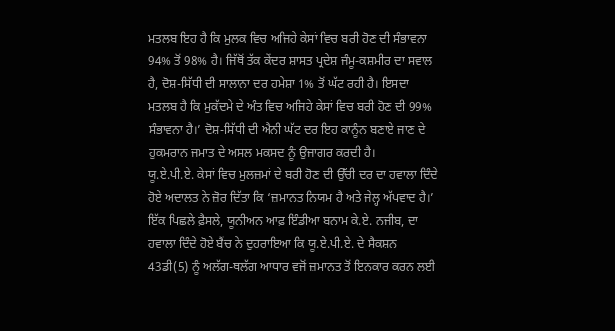ਮਤਲਬ ਇਹ ਹੈ ਕਿ ਮੁਲਕ ਵਿਚ ਅਜਿਹੇ ਕੇਸਾਂ ਵਿਚ ਬਰੀ ਹੋਣ ਦੀ ਸੰਭਾਵਨਾ 94% ਤੋਂ 98% ਹੈ। ਜਿੱਥੋਂ ਤੱਕ ਕੇਂਦਰ ਸ਼ਾਸਤ ਪ੍ਰਦੇਸ਼ ਜੰਮੂ-ਕਸ਼ਮੀਰ ਦਾ ਸਵਾਲ ਹੈ, ਦੋਸ਼-ਸਿੱਧੀ ਦੀ ਸਾਲਾਨਾ ਦਰ ਹਮੇਸ਼ਾ 1% ਤੋਂ ਘੱਟ ਰਹੀ ਹੈ। ਇਸਦਾ ਮਤਲਬ ਹੈ ਕਿ ਮੁਕੱਦਮੇ ਦੇ ਅੰਤ ਵਿਚ ਅਜਿਹੇ ਕੇਸਾਂ ਵਿਚ ਬਰੀ ਹੋਣ ਦੀ 99% ਸੰਭਾਵਨਾ ਹੈ।’ ਦੋਸ਼-ਸਿੱਧੀ ਦੀ ਐਨੀ ਘੱਟ ਦਰ ਇਹ ਕਾਨੂੰਨ ਬਣਾਏ ਜਾਣ ਦੇ ਹੁਕਮਰਾਨ ਜਮਾਤ ਦੇ ਅਸਲ ਮਕਸਦ ਨੂੰ ਉਜਾਗਰ ਕਰਦੀ ਹੈ।
ਯੂ.ਏ.ਪੀ.ਏ. ਕੇਸਾਂ ਵਿਚ ਮੁਲਜ਼ਮਾਂ ਦੇ ਬਰੀ ਹੋਣ ਦੀ ਉੱਚੀ ਦਰ ਦਾ ਹਵਾਲਾ ਦਿੰਦੇ ਹੋਏ ਅਦਾਲਤ ਨੇ ਜ਼ੋਰ ਦਿੱਤਾ ਕਿ ‘ਜ਼ਮਾਨਤ ਨਿਯਮ ਹੈ ਅਤੇ ਜੇਲ੍ਹ ਅੱਪਵਾਦ ਹੈ।’ ਇੱਕ ਪਿਛਲੇ ਫ਼ੈਸਲੇ, ਯੂਨੀਅਨ ਆਫ਼ ਇੰਡੀਆ ਬਨਾਮ ਕੇ.ਏ. ਨਜੀਬ, ਦਾ ਹਵਾਲਾ ਦਿੰਦੇ ਹੋਏ ਬੈਂਚ ਨੇ ਦੁਹਰਾਇਆ ਕਿ ਯੂ.ਏ.ਪੀ.ਏ. ਦੇ ਸੈਕਸ਼ਨ 43ਡੀ(5) ਨੂੰ ਅਲੱਗ-ਥਲੱਗ ਆਧਾਰ ਵਜੋਂ ਜ਼ਮਾਨਤ ਤੋਂ ਇਨਕਾਰ ਕਰਨ ਲਈ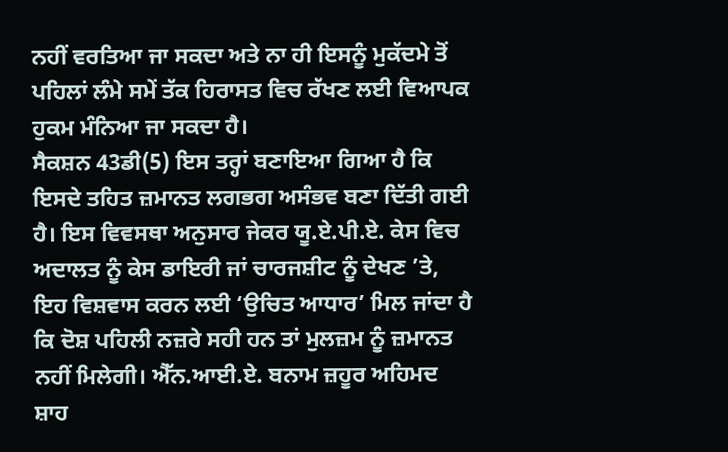ਨਹੀਂ ਵਰਤਿਆ ਜਾ ਸਕਦਾ ਅਤੇ ਨਾ ਹੀ ਇਸਨੂੰ ਮੁਕੱਦਮੇ ਤੋਂ ਪਹਿਲਾਂ ਲੰਮੇ ਸਮੇਂ ਤੱਕ ਹਿਰਾਸਤ ਵਿਚ ਰੱਖਣ ਲਈ ਵਿਆਪਕ ਹੁਕਮ ਮੰਨਿਆ ਜਾ ਸਕਦਾ ਹੈ।
ਸੈਕਸ਼ਨ 43ਡੀ(5) ਇਸ ਤਰ੍ਹਾਂ ਬਣਾਇਆ ਗਿਆ ਹੈ ਕਿ ਇਸਦੇ ਤਹਿਤ ਜ਼ਮਾਨਤ ਲਗਭਗ ਅਸੰਭਵ ਬਣਾ ਦਿੱਤੀ ਗਈ ਹੈ। ਇਸ ਵਿਵਸਥਾ ਅਨੁਸਾਰ ਜੇਕਰ ਯੂ.ਏ.ਪੀ.ਏ. ਕੇਸ ਵਿਚ ਅਦਾਲਤ ਨੂੰ ਕੇਸ ਡਾਇਰੀ ਜਾਂ ਚਾਰਜਸ਼ੀਟ ਨੂੰ ਦੇਖਣ ’ਤੇ, ਇਹ ਵਿਸ਼ਵਾਸ ਕਰਨ ਲਈ ‘ਉਚਿਤ ਆਧਾਰ’ ਮਿਲ ਜਾਂਦਾ ਹੈ ਕਿ ਦੋਸ਼ ਪਹਿਲੀ ਨਜ਼ਰੇ ਸਹੀ ਹਨ ਤਾਂ ਮੁਲਜ਼ਮ ਨੂੰ ਜ਼ਮਾਨਤ ਨਹੀਂ ਮਿਲੇਗੀ। ਐੱਨ.ਆਈ.ਏ. ਬਨਾਮ ਜ਼ਹੂਰ ਅਹਿਮਦ ਸ਼ਾਹ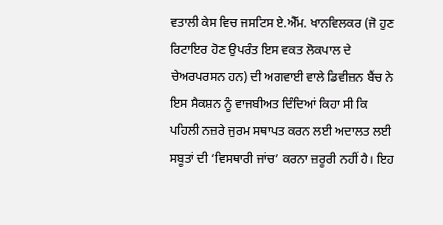ਵਤਾਲੀ ਕੇਸ ਵਿਚ ਜਸਟਿਸ ਏ.ਐੱਮ. ਖਾਨਵਿਲਕਰ (ਜੋ ਹੁਣ ਰਿਟਾਇਰ ਹੋਣ ਉਪਰੰਤ ਇਸ ਵਕਤ ਲੋਕਪਾਲ ਦੇ ਚੇਅਰਪਰਸਨ ਹਨ) ਦੀ ਅਗਵਾਈ ਵਾਲੇ ਡਿਵੀਜ਼ਨ ਬੈਂਚ ਨੇ ਇਸ ਸੈਕਸ਼ਨ ਨੂੰ ਵਾਜਬੀਅਤ ਦਿੰਦਿਆਂ ਕਿਹਾ ਸੀ ਕਿ ਪਹਿਲੀ ਨਜ਼ਰੇ ਜੁਰਮ ਸਥਾਪਤ ਕਰਨ ਲਈ ਅਦਾਲਤ ਲਈ ਸਬੂਤਾਂ ਦੀ ‘ਵਿਸਥਾਰੀ ਜਾਂਚ’ ਕਰਨਾ ਜ਼ਰੂਰੀ ਨਹੀਂ ਹੈ। ਇਹ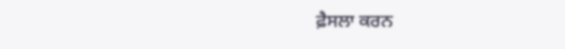ਫ਼ੈਸਲਾ ਕਰਨ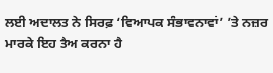ਲਈ ਅਦਾਲਤ ਨੇ ਸਿਰਫ਼ ‘ਵਿਆਪਕ ਸੰਭਾਵਨਾਵਾਂ’ ’ਤੇ ਨਜ਼ਰ ਮਾਰਕੇ ਇਹ ਤੈਅ ਕਰਨਾ ਹੈ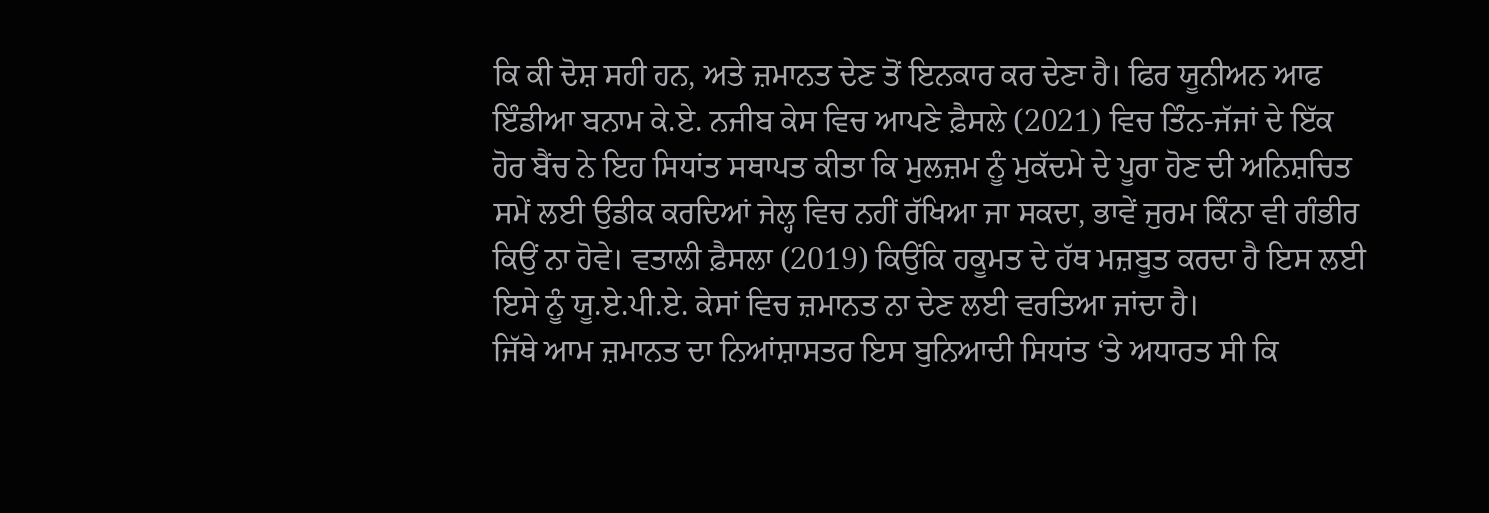ਕਿ ਕੀ ਦੋਸ਼ ਸਹੀ ਹਨ, ਅਤੇ ਜ਼ਮਾਨਤ ਦੇਣ ਤੋਂ ਇਨਕਾਰ ਕਰ ਦੇਣਾ ਹੈ। ਫਿਰ ਯੂਨੀਅਨ ਆਫ ਇੰਡੀਆ ਬਨਾਮ ਕੇ.ਏ. ਨਜੀਬ ਕੇਸ ਵਿਚ ਆਪਣੇ ਫ਼ੈਸਲੇ (2021) ਵਿਚ ਤਿੰਨ-ਜੱਜਾਂ ਦੇ ਇੱਕ ਹੋਰ ਬੈਂਚ ਨੇ ਇਹ ਸਿਧਾਂਤ ਸਥਾਪਤ ਕੀਤਾ ਕਿ ਮੁਲਜ਼ਮ ਨੂੰ ਮੁਕੱਦਮੇ ਦੇ ਪੂਰਾ ਹੋਣ ਦੀ ਅਨਿਸ਼ਚਿਤ ਸਮੇਂ ਲਈ ਉਡੀਕ ਕਰਦਿਆਂ ਜੇਲ੍ਹ ਵਿਚ ਨਹੀਂ ਰੱਖਿਆ ਜਾ ਸਕਦਾ, ਭਾਵੇਂ ਜੁਰਮ ਕਿੰਨਾ ਵੀ ਗੰਭੀਰ ਕਿਉਂ ਨਾ ਹੋਵੇ। ਵਤਾਲੀ ਫ਼ੈਸਲਾ (2019) ਕਿਉਂਕਿ ਹਕੂਮਤ ਦੇ ਹੱਥ ਮਜ਼ਬੂਤ ਕਰਦਾ ਹੈ ਇਸ ਲਈ ਇਸੇ ਨੂੰ ਯੂ.ਏ.ਪੀ.ਏ. ਕੇਸਾਂ ਵਿਚ ਜ਼ਮਾਨਤ ਨਾ ਦੇਣ ਲਈ ਵਰਤਿਆ ਜਾਂਦਾ ਹੈ।
ਜਿੱਥੇ ਆਮ ਜ਼ਮਾਨਤ ਦਾ ਨਿਆਂਸ਼ਾਸਤਰ ਇਸ ਬੁਨਿਆਦੀ ਸਿਧਾਂਤ ‘ਤੇ ਅਧਾਰਤ ਸੀ ਕਿ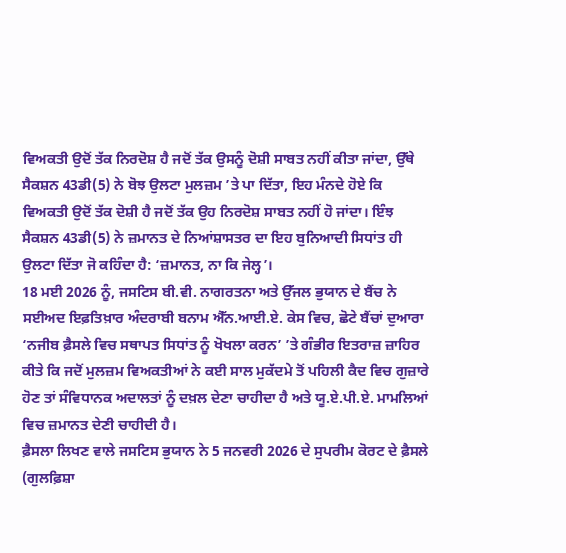ਵਿਅਕਤੀ ਉਦੋਂ ਤੱਕ ਨਿਰਦੋਸ਼ ਹੈ ਜਦੋਂ ਤੱਕ ਉਸਨੂੰ ਦੋਸ਼ੀ ਸਾਬਤ ਨਹੀਂ ਕੀਤਾ ਜਾਂਦਾ, ਉੱਥੇ ਸੈਕਸ਼ਨ 43ਡੀ(5) ਨੇ ਬੋਝ ਉਲਟਾ ਮੁਲਜ਼ਮ ’ਤੇ ਪਾ ਦਿੱਤਾ, ਇਹ ਮੰਨਦੇ ਹੋਏ ਕਿ ਵਿਅਕਤੀ ਉਦੋਂ ਤੱਕ ਦੋਸ਼ੀ ਹੈ ਜਦੋਂ ਤੱਕ ਉਹ ਨਿਰਦੋਸ਼ ਸਾਬਤ ਨਹੀਂ ਹੋ ਜਾਂਦਾ। ਇੰਝ ਸੈਕਸ਼ਨ 43ਡੀ(5) ਨੇ ਜ਼ਮਾਨਤ ਦੇ ਨਿਆਂਸ਼ਾਸਤਰ ਦਾ ਇਹ ਬੁਨਿਆਦੀ ਸਿਧਾਂਤ ਹੀ ਉਲਟਾ ਦਿੱਤਾ ਜੋ ਕਹਿੰਦਾ ਹੈ: ‘ਜ਼ਮਾਨਤ, ਨਾ ਕਿ ਜੇਲ੍ਹ’।
18 ਮਈ 2026 ਨੂੰ, ਜਸਟਿਸ ਬੀ.ਵੀ. ਨਾਗਰਤਨਾ ਅਤੇ ਉੱਜਲ ਭੁਯਾਨ ਦੇ ਬੈਂਚ ਨੇ ਸਈਅਦ ਇਫ਼ਤਿਖ਼ਾਰ ਅੰਦਰਾਬੀ ਬਨਾਮ ਐੱਨ.ਆਈ.ਏ. ਕੇਸ ਵਿਚ, ਛੋਟੇ ਬੈਂਚਾਂ ਦੁਆਰਾ ‘ਨਜੀਬ ਫ਼ੈਸਲੇ ਵਿਚ ਸਥਾਪਤ ਸਿਧਾਂਤ ਨੂੰ ਖੋਖਲਾ ਕਰਨ’ ’ਤੇ ਗੰਭੀਰ ਇਤਰਾਜ਼ ਜ਼ਾਹਿਰ ਕੀਤੇ ਕਿ ਜਦੋਂ ਮੁਲਜ਼ਮ ਵਿਅਕਤੀਆਂ ਨੇ ਕਈ ਸਾਲ ਮੁਕੱਦਮੇ ਤੋਂ ਪਹਿਲੀ ਕੈਦ ਵਿਚ ਗੁਜ਼ਾਰੇ ਹੋਣ ਤਾਂ ਸੰਵਿਧਾਨਕ ਅਦਾਲਤਾਂ ਨੂੰ ਦਖ਼ਲ ਦੇਣਾ ਚਾਹੀਦਾ ਹੈ ਅਤੇ ਯੂ.ਏ.ਪੀ.ਏ. ਮਾਮਲਿਆਂ ਵਿਚ ਜ਼ਮਾਨਤ ਦੇਣੀ ਚਾਹੀਦੀ ਹੈ।
ਫ਼ੈਸਲਾ ਲਿਖਣ ਵਾਲੇ ਜਸਟਿਸ ਭੁਯਾਨ ਨੇ 5 ਜਨਵਰੀ 2026 ਦੇ ਸੁਪਰੀਮ ਕੋਰਟ ਦੇ ਫ਼ੈਸਲੇ (ਗੁਲਫ਼ਿਸ਼ਾ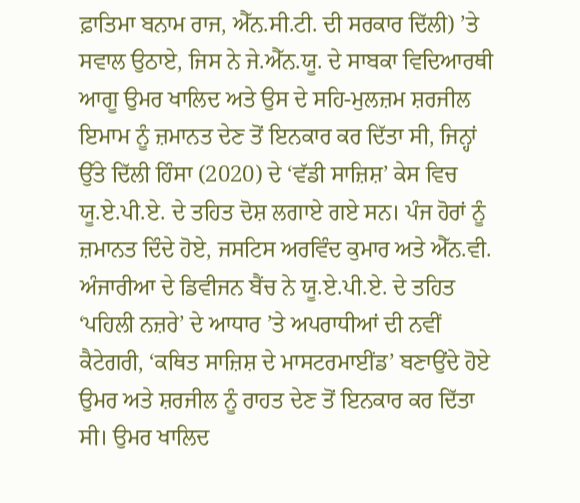ਫ਼ਾਤਿਮਾ ਬਨਾਮ ਰਾਜ, ਐੱਨ.ਸੀ.ਟੀ. ਦੀ ਸਰਕਾਰ ਦਿੱਲੀ) ’ਤੇ ਸਵਾਲ ਉਠਾਏ, ਜਿਸ ਨੇ ਜੇ.ਐੱਨ.ਯੂ. ਦੇ ਸਾਬਕਾ ਵਿਦਿਆਰਥੀ ਆਗੂ ਉਮਰ ਖਾਲਿਦ ਅਤੇ ਉਸ ਦੇ ਸਹਿ-ਮੁਲਜ਼ਮ ਸ਼ਰਜੀਲ ਇਮਾਮ ਨੂੰ ਜ਼ਮਾਨਤ ਦੇਣ ਤੋਂ ਇਨਕਾਰ ਕਰ ਦਿੱਤਾ ਸੀ, ਜਿਨ੍ਹਾਂ ਉੱਤੇ ਦਿੱਲੀ ਹਿੰਸਾ (2020) ਦੇ ‘ਵੱਡੀ ਸਾਜ਼ਿਸ਼’ ਕੇਸ ਵਿਚ ਯੂ.ਏ.ਪੀ.ਏ. ਦੇ ਤਹਿਤ ਦੋਸ਼ ਲਗਾਏ ਗਏ ਸਨ। ਪੰਜ ਹੋਰਾਂ ਨੂੰ ਜ਼ਮਾਨਤ ਦਿੰਦੇ ਹੋਏ, ਜਸਟਿਸ ਅਰਵਿੰਦ ਕੁਮਾਰ ਅਤੇ ਐੱਨ.ਵੀ. ਅੰਜਾਰੀਆ ਦੇ ਡਿਵੀਜਨ ਬੈਂਚ ਨੇ ਯੂ.ਏ.ਪੀ.ਏ. ਦੇ ਤਹਿਤ ‘ਪਹਿਲੀ ਨਜ਼ਰੇ’ ਦੇ ਆਧਾਰ ’ਤੇ ਅਪਰਾਧੀਆਂ ਦੀ ਨਵੀਂ ਕੈਟੇਗਰੀ, ‘ਕਥਿਤ ਸਾਜ਼ਿਸ਼ ਦੇ ਮਾਸਟਰਮਾਈਂਡ’ ਬਣਾਉਂਦੇ ਹੋਏ ਉਮਰ ਅਤੇ ਸ਼ਰਜੀਲ ਨੂੰ ਰਾਹਤ ਦੇਣ ਤੋਂ ਇਨਕਾਰ ਕਰ ਦਿੱਤਾ ਸੀ। ਉਮਰ ਖਾਲਿਦ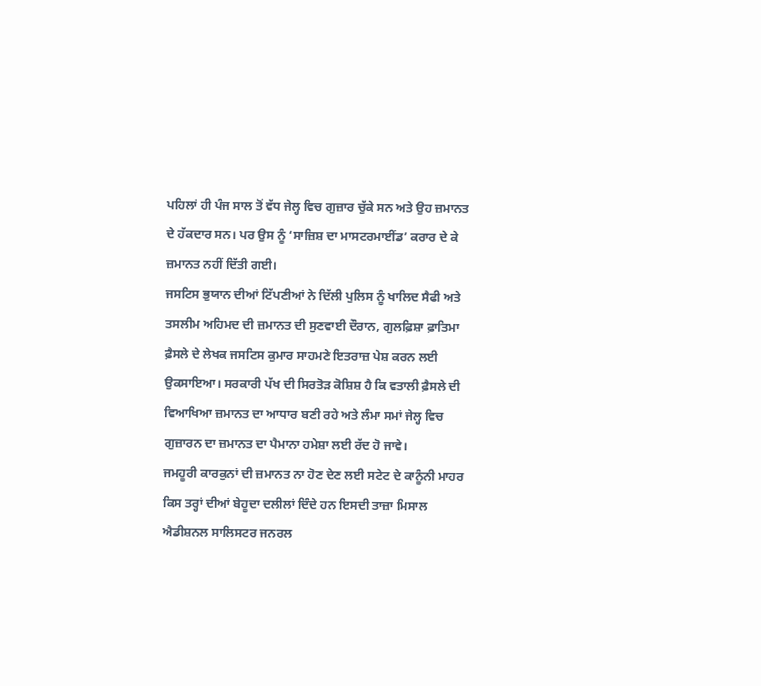ਪਹਿਲਾਂ ਹੀ ਪੰਜ ਸਾਲ ਤੋਂ ਵੱਧ ਜੇਲ੍ਹ ਵਿਚ ਗੁਜ਼ਾਰ ਚੁੱਕੇ ਸਨ ਅਤੇ ਉਹ ਜ਼ਮਾਨਤ ਦੇ ਹੱਕਦਾਰ ਸਨ। ਪਰ ਉਸ ਨੂੰ ‘ਸਾਜ਼ਿਸ਼ ਦਾ ਮਾਸਟਰਮਾਈਂਡ’ ਕਰਾਰ ਦੇ ਕੇ ਜ਼ਮਾਨਤ ਨਹੀਂ ਦਿੱਤੀ ਗਈ।
ਜਸਟਿਸ ਭੁਯਾਨ ਦੀਆਂ ਟਿੱਪਣੀਆਂ ਨੇ ਦਿੱਲੀ ਪੁਲਿਸ ਨੂੰ ਖਾਲਿਦ ਸੈਫੀ ਅਤੇ ਤਸਲੀਮ ਅਹਿਮਦ ਦੀ ਜ਼ਮਾਨਤ ਦੀ ਸੁਣਵਾਈ ਦੌਰਾਨ, ਗੁਲਫ਼ਿਸ਼ਾ ਫ਼ਾਤਿਮਾ ਫ਼ੈਸਲੇ ਦੇ ਲੇਖਕ ਜਸਟਿਸ ਕੁਮਾਰ ਸਾਹਮਣੇ ਇਤਰਾਜ਼ ਪੇਸ਼ ਕਰਨ ਲਈ ਉਕਸਾਇਆ। ਸਰਕਾਰੀ ਪੱਖ ਦੀ ਸਿਰਤੋੜ ਕੋਸ਼ਿਸ਼ ਹੈ ਕਿ ਵਤਾਲੀ ਫ਼ੈਸਲੇ ਦੀ ਵਿਆਖਿਆ ਜ਼ਮਾਨਤ ਦਾ ਆਧਾਰ ਬਣੀ ਰਹੇ ਅਤੇ ਲੰਮਾ ਸਮਾਂ ਜੇਲ੍ਹ ਵਿਚ ਗੁਜ਼ਾਰਨ ਦਾ ਜ਼ਮਾਨਤ ਦਾ ਪੈਮਾਨਾ ਹਮੇਸ਼ਾ ਲਈ ਰੱਦ ਹੋ ਜਾਵੇ।
ਜਮਹੂਰੀ ਕਾਰਕੁਨਾਂ ਦੀ ਜ਼ਮਾਨਤ ਨਾ ਹੋਣ ਦੇਣ ਲਈ ਸਟੇਟ ਦੇ ਕਾਨੂੰਨੀ ਮਾਹਰ ਕਿਸ ਤਰ੍ਹਾਂ ਦੀਆਂ ਬੇਹੂਦਾ ਦਲੀਲਾਂ ਦਿੰਦੇ ਹਨ ਇਸਦੀ ਤਾਜ਼ਾ ਮਿਸਾਲ ਐਡੀਸ਼ਨਲ ਸਾਲਿਸਟਰ ਜਨਰਲ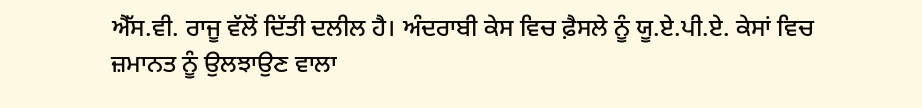ਐੱਸ.ਵੀ. ਰਾਜੂ ਵੱਲੋਂ ਦਿੱਤੀ ਦਲੀਲ ਹੈ। ਅੰਦਰਾਬੀ ਕੇਸ ਵਿਚ ਫ਼ੈਸਲੇ ਨੂੰ ਯੂ.ਏ.ਪੀ.ਏ. ਕੇਸਾਂ ਵਿਚ ਜ਼ਮਾਨਤ ਨੂੰ ਉਲਝਾਉਣ ਵਾਲਾ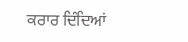ਕਰਾਰ ਦਿੰਦਿਆਂ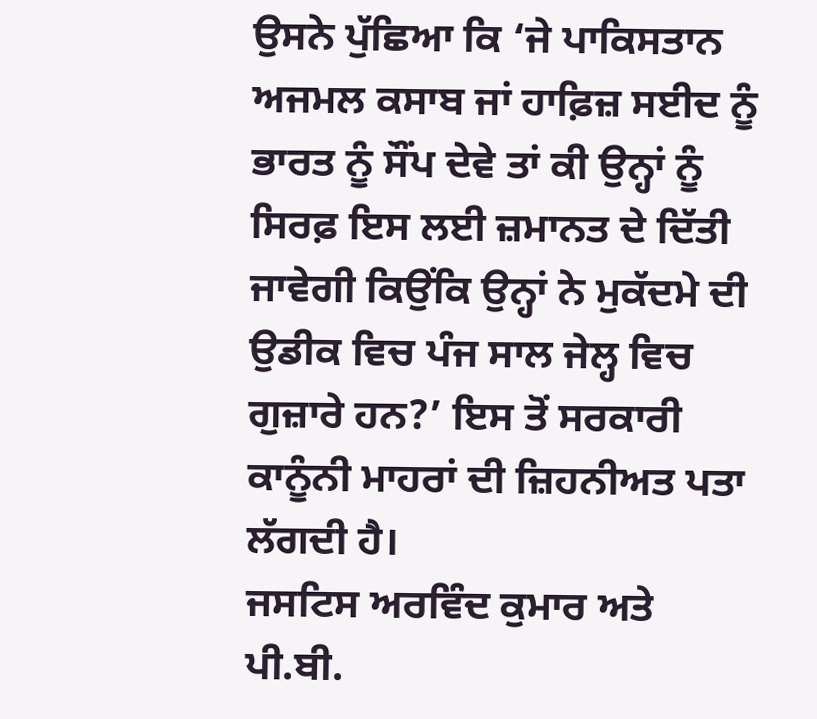ਉਸਨੇ ਪੁੱਛਿਆ ਕਿ ‘ਜੇ ਪਾਕਿਸਤਾਨ ਅਜਮਲ ਕਸਾਬ ਜਾਂ ਹਾਫ਼ਿਜ਼ ਸਈਦ ਨੂੰ ਭਾਰਤ ਨੂੰ ਸੌਂਪ ਦੇਵੇ ਤਾਂ ਕੀ ਉਨ੍ਹਾਂ ਨੂੰ ਸਿਰਫ਼ ਇਸ ਲਈ ਜ਼ਮਾਨਤ ਦੇ ਦਿੱਤੀ ਜਾਵੇਗੀ ਕਿਉਂਕਿ ਉਨ੍ਹਾਂ ਨੇ ਮੁਕੱਦਮੇ ਦੀ ਉਡੀਕ ਵਿਚ ਪੰਜ ਸਾਲ ਜੇਲ੍ਹ ਵਿਚ ਗੁਜ਼ਾਰੇ ਹਨ?’ ਇਸ ਤੋਂ ਸਰਕਾਰੀ ਕਾਨੂੰਨੀ ਮਾਹਰਾਂ ਦੀ ਜ਼ਿਹਨੀਅਤ ਪਤਾ ਲੱਗਦੀ ਹੈ।
ਜਸਟਿਸ ਅਰਵਿੰਦ ਕੁਮਾਰ ਅਤੇ ਪੀ.ਬੀ.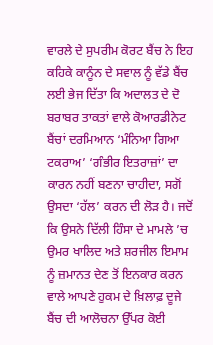ਵਾਰਲੇ ਦੇ ਸੁਪਰੀਮ ਕੋਰਟ ਬੈਂਚ ਨੇ ਇਹ ਕਹਿਕੇ ਕਾਨੂੰਨ ਦੇ ਸਵਾਲ ਨੂੰ ਵੱਡੇ ਬੈਂਚ ਲਈ ਭੇਜ ਦਿੱਤਾ ਕਿ ਅਦਾਲਤ ਦੇ ਦੋ ਬਰਾਬਰ ਤਾਕਤਾਂ ਵਾਲੇ ਕੋਆਰਡੀਨੇਟ ਬੈਂਚਾਂ ਦਰਮਿਆਨ ‘ਮੰਨਿਆ ਗਿਆ ਟਕਰਾਅ’ ‘ਗੰਭੀਰ ਇਤਰਾਜ਼ਾਂ’ ਦਾ ਕਾਰਨ ਨਹੀਂ ਬਣਨਾ ਚਾਹੀਦਾ, ਸਗੋਂ ਉਸਦਾ ‘ਹੱਲ’ ਕਰਨ ਦੀ ਲੋੜ ਹੈ। ਜਦੋਂ ਕਿ ਉਸਨੇ ਦਿੱਲੀ ਹਿੰਸਾ ਦੇ ਮਾਮਲੇ ’ਚ ਉਮਰ ਖਾਲਿਦ ਅਤੇ ਸ਼ਰਜੀਲ ਇਮਾਮ ਨੂੰ ਜ਼ਮਾਨਤ ਦੇਣ ਤੋਂ ਇਨਕਾਰ ਕਰਨ ਵਾਲੇ ਆਪਣੇ ਹੁਕਮ ਦੇ ਖ਼ਿਲਾਫ਼ ਦੂਜੇ ਬੈਂਚ ਦੀ ਆਲੋਚਨਾ ਉੱਪਰ ਕੋਈ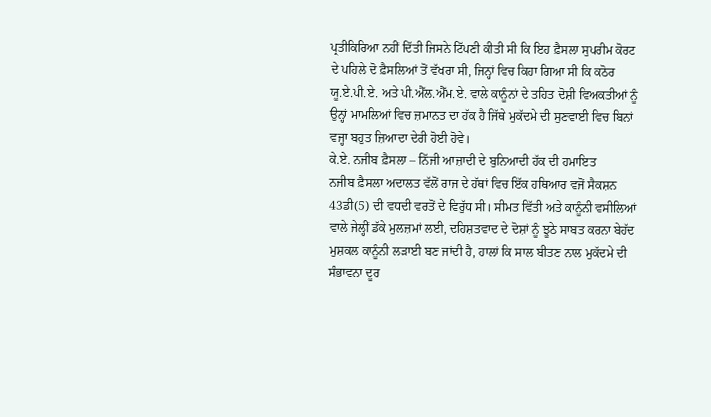ਪ੍ਰਤੀਕਿਰਿਆ ਨਹੀਂ ਦਿੱਤੀ ਜਿਸਨੇ ਟਿੱਪਣੀ ਕੀਤੀ ਸੀ ਕਿ ਇਹ ਫ਼ੈਸਲਾ ਸੁਪਰੀਮ ਕੋਰਟ ਦੇ ਪਹਿਲੇ ਦੋ ਫ਼ੈਸਲਿਆਂ ਤੋਂ ਵੱਖਰਾ ਸੀ, ਜਿਨ੍ਹਾਂ ਵਿਚ ਕਿਹਾ ਗਿਆ ਸੀ ਕਿ ਕਠੋਰ ਯੂ.ਏ.ਪੀ.ਏ. ਅਤੇ ਪੀ.ਐੱਲ.ਐੱਮ.ਏ. ਵਾਲੇ ਕਾਨੂੰਨਾਂ ਦੇ ਤਹਿਤ ਦੋਸ਼ੀ ਵਿਅਕਤੀਆਂ ਨੂੰ ਉਨ੍ਹਾਂ ਮਾਮਲਿਆਂ ਵਿਚ ਜ਼ਮਾਨਤ ਦਾ ਹੱਕ ਹੈ ਜਿੱਥੇ ਮੁਕੱਦਮੇ ਦੀ ਸੁਣਵਾਈ ਵਿਚ ਬਿਨਾਂ ਵਜ੍ਹਾ ਬਹੁਤ ਜ਼ਿਆਦਾ ਦੇਰੀ ਹੋਈ ਹੋਵੇ।
ਕੇ.ਏ. ਨਜੀਬ ਫ਼ੈਸਲਾ – ਨਿੱਜੀ ਆਜ਼ਾਦੀ ਦੇ ਬੁਨਿਆਦੀ ਹੱਕ ਦੀ ਹਮਾਇਤ
ਨਜੀਬ ਫ਼ੈਸਲਾ ਅਦਾਲਤ ਵੱਲੋਂ ਰਾਜ ਦੇ ਹੱਥਾਂ ਵਿਚ ਇੱਕ ਹਥਿਆਰ ਵਜੋਂ ਸੈਕਸ਼ਨ 43ਡੀ(5) ਦੀ ਵਧਦੀ ਵਰਤੋਂ ਦੇ ਵਿਰੁੱਧ ਸੀ। ਸੀਮਤ ਵਿੱਤੀ ਅਤੇ ਕਾਨੂੰਨੀ ਵਸੀਲਿਆਂ ਵਾਲੇ ਜੇਲ੍ਹੀਂ ਡੱਕੇ ਮੁਲਜ਼ਮਾਂ ਲਈ, ਦਹਿਸ਼ਤਵਾਦ ਦੇ ਦੋਸ਼ਾਂ ਨੂੰ ਝੂਠੇ ਸਾਬਤ ਕਰਨਾ ਬੇਹੱਦ ਮੁਸ਼ਕਲ ਕਾਨੂੰਨੀ ਲੜਾਈ ਬਣ ਜਾਂਦੀ ਹੈ, ਹਾਲਾਂ ਕਿ ਸਾਲ ਬੀਤਣ ਨਾਲ ਮੁਕੱਦਮੇ ਦੀ ਸੰਭਾਵਨਾ ਦੂਰ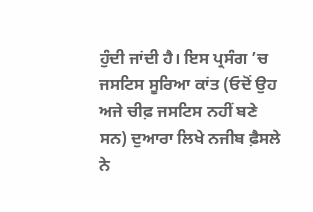ਹੁੰਦੀ ਜਾਂਦੀ ਹੈ। ਇਸ ਪ੍ਰਸੰਗ ’ਚ ਜਸਟਿਸ ਸੂਰਿਆ ਕਾਂਤ (ਓਦੋਂ ਉਹ ਅਜੇ ਚੀਫ਼ ਜਸਟਿਸ ਨਹੀਂ ਬਣੇ ਸਨ) ਦੁਆਰਾ ਲਿਖੇ ਨਜੀਬ ਫ਼ੈਸਲੇ ਨੇ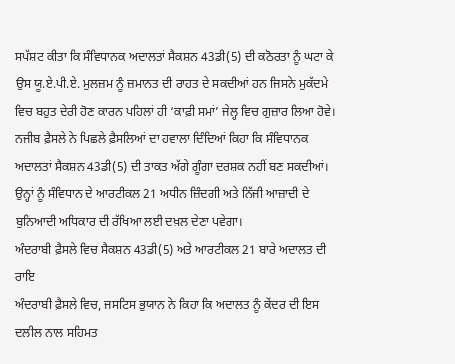ਸਪੱਸ਼ਟ ਕੀਤਾ ਕਿ ਸੰਵਿਧਾਨਕ ਅਦਾਲਤਾਂ ਸੈਕਸ਼ਨ 43ਡੀ(5) ਦੀ ਕਠੋਰਤਾ ਨੂੰ ਘਟਾ ਕੇ ਉਸ ਯੂ.ਏ.ਪੀ.ਏ. ਮੁਲਜ਼ਮ ਨੂੰ ਜ਼ਮਾਨਤ ਦੀ ਰਾਹਤ ਦੇ ਸਕਦੀਆਂ ਹਨ ਜਿਸਨੇ ਮੁਕੱਦਮੇ ਵਿਚ ਬਹੁਤ ਦੇਰੀ ਹੋਣ ਕਾਰਨ ਪਹਿਲਾਂ ਹੀ ‘ਕਾਫ਼ੀ ਸਮਾਂ’ ਜੇਲ੍ਹ ਵਿਚ ਗੁਜ਼ਾਰ ਲਿਆ ਹੋਵੇ। ਨਜੀਬ ਫ਼ੈਸਲੇ ਨੇ ਪਿਛਲੇ ਫ਼ੈਸਲਿਆਂ ਦਾ ਹਵਾਲਾ ਦਿੰਦਿਆਂ ਕਿਹਾ ਕਿ ਸੰਵਿਧਾਨਕ ਅਦਾਲਤਾਂ ਸੈਕਸ਼ਨ 43ਡੀ(5) ਦੀ ਤਾਕਤ ਅੱਗੇ ਗੂੰਗਾ ਦਰਸ਼ਕ ਨਹੀਂ ਬਣ ਸਕਦੀਆਂ। ਉਨ੍ਹਾਂ ਨੂੰ ਸੰਵਿਧਾਨ ਦੇ ਆਰਟੀਕਲ 21 ਅਧੀਨ ਜ਼ਿੰਦਗੀ ਅਤੇ ਨਿੱਜੀ ਆਜ਼ਾਦੀ ਦੇ ਬੁਨਿਆਦੀ ਅਧਿਕਾਰ ਦੀ ਰੱਖਿਆ ਲਈ ਦਖ਼ਲ ਦੇਣਾ ਪਵੇਗਾ।
ਅੰਦਰਾਬੀ ਫ਼ੈਸਲੇ ਵਿਚ ਸੈਕਸ਼ਨ 43ਡੀ(5) ਅਤੇ ਆਰਟੀਕਲ 21 ਬਾਰੇ ਅਦਾਲਤ ਦੀ ਰਾਇ
ਅੰਦਰਾਬੀ ਫ਼ੈਸਲੇ ਵਿਚ, ਜਸਟਿਸ ਭੁਯਾਨ ਨੇ ਕਿਹਾ ਕਿ ਅਦਾਲਤ ਨੂੰ ਕੇਂਦਰ ਦੀ ਇਸ ਦਲੀਲ ਨਾਲ ਸਹਿਮਤ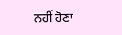ਨਹੀਂ ਹੋਣਾ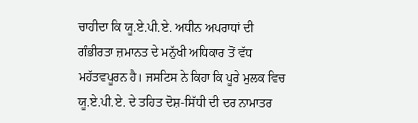ਚਾਹੀਦਾ ਕਿ ਯੂ.ਏ.ਪੀ.ਏ. ਅਧੀਨ ਅਪਰਾਧਾਂ ਦੀ ਗੰਭੀਰਤਾ ਜ਼ਮਾਨਤ ਦੇ ਮਨੁੱਖੀ ਅਧਿਕਾਰ ਤੋਂ ਵੱਧ ਮਹੱਤਵਪੂਰਨ ਹੈ। ਜਸਟਿਸ ਨੇ ਕਿਹਾ ਕਿ ਪੂਰੇ ਮੁਲਕ ਵਿਚ ਯੂ.ਏ.ਪੀ.ਏ. ਦੇ ਤਹਿਤ ਦੋਸ਼-ਸਿੱਧੀ ਦੀ ਦਰ ਨਾਮਾਤਰ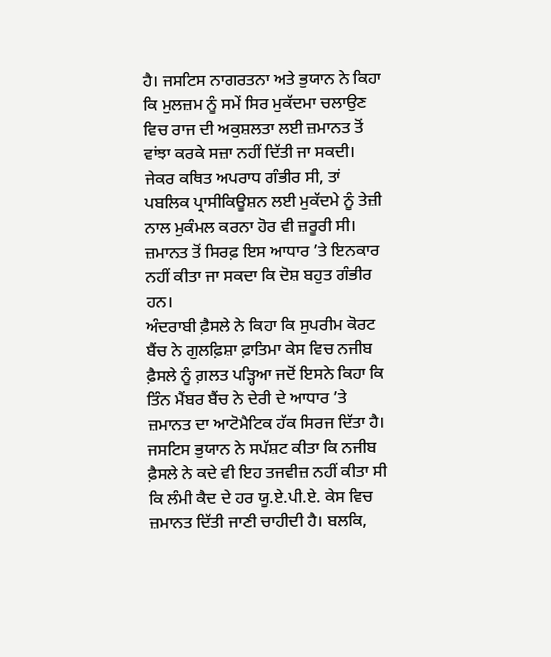ਹੈ। ਜਸਟਿਸ ਨਾਗਰਤਨਾ ਅਤੇ ਭੁਯਾਨ ਨੇ ਕਿਹਾ ਕਿ ਮੁਲਜ਼ਮ ਨੂੰ ਸਮੇਂ ਸਿਰ ਮੁਕੱਦਮਾ ਚਲਾਉਣ ਵਿਚ ਰਾਜ ਦੀ ਅਕੁਸ਼ਲਤਾ ਲਈ ਜ਼ਮਾਨਤ ਤੋਂ ਵਾਂਝਾ ਕਰਕੇ ਸਜ਼ਾ ਨਹੀਂ ਦਿੱਤੀ ਜਾ ਸਕਦੀ। ਜੇਕਰ ਕਥਿਤ ਅਪਰਾਧ ਗੰਭੀਰ ਸੀ, ਤਾਂ ਪਬਲਿਕ ਪ੍ਰਾਸੀਕਿਊਸ਼ਨ ਲਈ ਮੁਕੱਦਮੇ ਨੂੰ ਤੇਜ਼ੀ ਨਾਲ ਮੁਕੰਮਲ ਕਰਨਾ ਹੋਰ ਵੀ ਜ਼ਰੂਰੀ ਸੀ। ਜ਼ਮਾਨਤ ਤੋਂ ਸਿਰਫ਼ ਇਸ ਆਧਾਰ ’ਤੇ ਇਨਕਾਰ ਨਹੀਂ ਕੀਤਾ ਜਾ ਸਕਦਾ ਕਿ ਦੋਸ਼ ਬਹੁਤ ਗੰਭੀਰ ਹਨ।
ਅੰਦਰਾਬੀ ਫ਼ੈਸਲੇ ਨੇ ਕਿਹਾ ਕਿ ਸੁਪਰੀਮ ਕੋਰਟ ਬੈਂਚ ਨੇ ਗੁਲਫ਼ਿਸ਼ਾ ਫ਼ਾਤਿਮਾ ਕੇਸ ਵਿਚ ਨਜੀਬ ਫ਼ੈਸਲੇ ਨੂੰ ਗ਼ਲਤ ਪੜ੍ਹਿਆ ਜਦੋਂ ਇਸਨੇ ਕਿਹਾ ਕਿ ਤਿੰਨ ਮੈਂਬਰ ਬੈਂਚ ਨੇ ਦੇਰੀ ਦੇ ਆਧਾਰ ’ਤੇ ਜ਼ਮਾਨਤ ਦਾ ਆਟੋਮੈਟਿਕ ਹੱਕ ਸਿਰਜ ਦਿੱਤਾ ਹੈ। ਜਸਟਿਸ ਭੁਯਾਨ ਨੇ ਸਪੱਸ਼ਟ ਕੀਤਾ ਕਿ ਨਜੀਬ ਫ਼ੈਸਲੇ ਨੇ ਕਦੇ ਵੀ ਇਹ ਤਜਵੀਜ਼ ਨਹੀਂ ਕੀਤਾ ਸੀ ਕਿ ਲੰਮੀ ਕੈਦ ਦੇ ਹਰ ਯੂ.ਏ.ਪੀ.ਏ. ਕੇਸ ਵਿਚ ਜ਼ਮਾਨਤ ਦਿੱਤੀ ਜਾਣੀ ਚਾਹੀਦੀ ਹੈ। ਬਲਕਿ,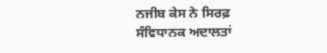ਨਜੀਬ ਕੇਸ ਨੇ ਸਿਰਫ਼ ਸੰਵਿਧਾਨਕ ਅਦਾਲਤਾਂ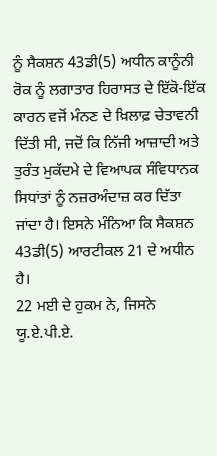ਨੂੰ ਸੈਕਸ਼ਨ 43ਡੀ(5) ਅਧੀਨ ਕਾਨੂੰਨੀ ਰੋਕ ਨੂੰ ਲਗਾਤਾਰ ਹਿਰਾਸਤ ਦੇ ਇੱਕੋ-ਇੱਕ ਕਾਰਨ ਵਜੋਂ ਮੰਨਣ ਦੇ ਖ਼ਿਲਾਫ਼ ਚੇਤਾਵਨੀ ਦਿੱਤੀ ਸੀ, ਜਦੋਂ ਕਿ ਨਿੱਜੀ ਆਜ਼ਾਦੀ ਅਤੇ ਤੁਰੰਤ ਮੁਕੱਦਮੇ ਦੇ ਵਿਆਪਕ ਸੰਵਿਧਾਨਕ ਸਿਧਾਂਤਾਂ ਨੂੰ ਨਜ਼ਰਅੰਦਾਜ਼ ਕਰ ਦਿੱਤਾ ਜਾਂਦਾ ਹੈ। ਇਸਨੇ ਮੰਨਿਆ ਕਿ ਸੈਕਸ਼ਨ 43ਡੀ(5) ਆਰਟੀਕਲ 21 ਦੇ ਅਧੀਨ ਹੈ।
22 ਮਈ ਦੇ ਹੁਕਮ ਨੇ, ਜਿਸਨੇ ਯੂ.ਏ.ਪੀ.ਏ.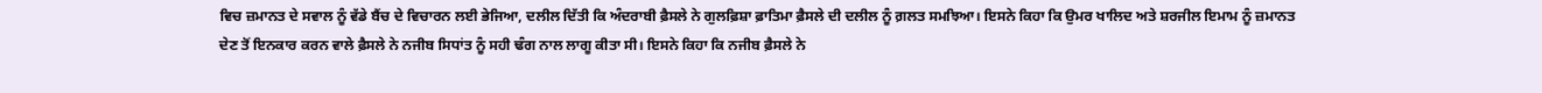ਵਿਚ ਜ਼ਮਾਨਤ ਦੇ ਸਵਾਲ ਨੂੰ ਵੱਡੇ ਬੈਂਚ ਦੇ ਵਿਚਾਰਨ ਲਈ ਭੇਜਿਆ, ਦਲੀਲ ਦਿੱਤੀ ਕਿ ਅੰਦਰਾਬੀ ਫ਼ੈਸਲੇ ਨੇ ਗੁਲਫ਼ਿਸ਼ਾ ਫ਼ਾਤਿਮਾ ਫ਼ੈਸਲੇ ਦੀ ਦਲੀਲ ਨੂੰ ਗ਼ਲਤ ਸਮਝਿਆ। ਇਸਨੇ ਕਿਹਾ ਕਿ ਉਮਰ ਖਾਲਿਦ ਅਤੇ ਸ਼ਰਜੀਲ ਇਮਾਮ ਨੂੰ ਜ਼ਮਾਨਤ ਦੇਣ ਤੋਂ ਇਨਕਾਰ ਕਰਨ ਵਾਲੇ ਫ਼ੈਸਲੇ ਨੇ ਨਜੀਬ ਸਿਧਾਂਤ ਨੂੰ ਸਹੀ ਢੰਗ ਨਾਲ ਲਾਗੂ ਕੀਤਾ ਸੀ। ਇਸਨੇ ਕਿਹਾ ਕਿ ਨਜੀਬ ਫ਼ੈਸਲੇ ਨੇ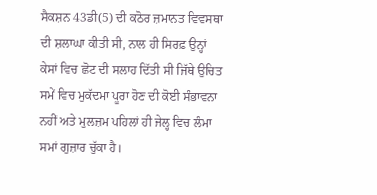ਸੈਕਸ਼ਨ 43ਡੀ(5) ਦੀ ਕਠੋਰ ਜ਼ਮਾਨਤ ਵਿਵਸਥਾ ਦੀ ਸ਼ਲਾਘਾ ਕੀਤੀ ਸੀ, ਨਾਲ ਹੀ ਸਿਰਫ਼ ਉਨ੍ਹਾਂ ਕੇਸਾਂ ਵਿਚ ਛੋਟ ਦੀ ਸਲਾਹ ਦਿੱਤੀ ਸੀ ਜਿੱਥੇ ਉਚਿਤ ਸਮੇਂ ਵਿਚ ਮੁਕੱਦਮਾ ਪੂਰਾ ਹੋਣ ਦੀ ਕੋਈ ਸੰਭਾਵਨਾ ਨਹੀਂ ਅਤੇ ਮੁਲਜ਼ਮ ਪਹਿਲਾਂ ਹੀ ਜੇਲ੍ਹ ਵਿਚ ਲੰਮਾ ਸਮਾਂ ਗੁਜ਼ਾਰ ਚੁੱਕਾ ਹੈ।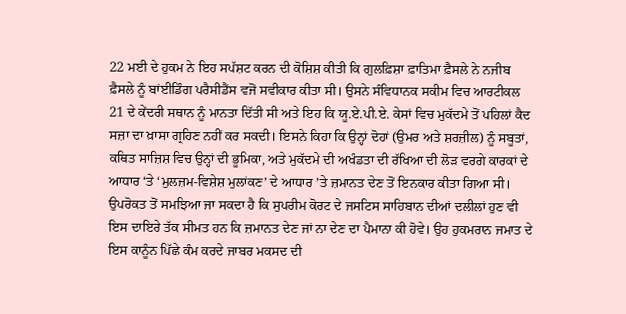22 ਮਈ ਦੇ ਹੁਕਮ ਨੇ ਇਹ ਸਪੱਸ਼ਟ ਕਰਨ ਦੀ ਕੋਸ਼ਿਸ਼ ਕੀਤੀ ਕਿ ਗੁਲਫ਼ਿਸ਼ਾ ਫ਼ਾਤਿਮਾ ਫ਼ੈਸਲੇ ਨੇ ਨਜੀਬ ਫ਼ੈਸਲੇ ਨੂੰ ਬਾਂਈਡਿੰਗ ਪਰੈਸੀਡੈਂਸ ਵਜੋਂ ਸਵੀਕਾਰ ਕੀਤਾ ਸੀ। ਉਸਨੇ ਸੰਵਿਧਾਨਕ ਸਕੀਮ ਵਿਚ ਆਰਟੀਕਲ 21 ਦੇ ਕੇਂਦਰੀ ਸਥਾਨ ਨੂੰ ਮਾਨਤਾ ਦਿੱਤੀ ਸੀ ਅਤੇ ਇਹ ਕਿ ਯੂ.ਏ.ਪੀ.ਏ. ਕੇਸਾਂ ਵਿਚ ਮੁਕੱਦਮੇ ਤੋਂ ਪਹਿਲਾਂ ਕੈਦ ਸਜ਼ਾ ਦਾ ਖ਼ਾਸਾ ਗ੍ਰਹਿਣ ਨਹੀਂ ਕਰ ਸਕਦੀ। ਇਸਨੇ ਕਿਹਾ ਕਿ ਉਨ੍ਹਾਂ ਦੋਹਾਂ (ਉਮਰ ਅਤੇ ਸ਼ਰਜ਼ੀਲ) ਨੂੰ ਸਬੂਤਾਂ, ਕਥਿਤ ਸਾਜ਼ਿਸ਼ ਵਿਚ ਉਨ੍ਹਾਂ ਦੀ ਭੂਮਿਕਾ, ਅਤੇ ਮੁਕੱਦਮੇ ਦੀ ਅਖੰਡਤਾ ਦੀ ਰੱਖਿਆ ਦੀ ਲੋੜ ਵਰਗੇ ਕਾਰਕਾਂ ਦੇ ਆਧਾਰ ‘ਤੇ ‘ਮੁਲਜ਼ਮ-ਵਿਸ਼ੇਸ਼ ਮੁਲਾਂਕਣ’ ਦੇ ਆਧਾਰ ’ਤੇ ਜ਼ਮਾਨਤ ਦੇਣ ਤੋਂ ਇਨਕਾਰ ਕੀਤਾ ਗਿਆ ਸੀ।
ਉਪਰੋਕਤ ਤੋਂ ਸਮਝਿਆ ਜਾ ਸਕਦਾ ਹੈ ਕਿ ਸੁਪਰੀਮ ਕੋਰਟ ਦੇ ਜਸਟਿਸ ਸਾਹਿਬਾਨ ਦੀਆਂ ਦਲੀਲਾਂ ਹੁਣ ਵੀ ਇਸ ਦਾਇਰੇ ਤੱਕ ਸੀਮਤ ਹਨ ਕਿ ਜ਼ਮਾਨਤ ਦੇਣ ਜਾਂ ਨਾ ਦੇਣ ਦਾ ਪੈਮਾਨਾ ਕੀ ਹੋਵੇ। ਉਹ ਹੁਕਮਰਾਨ ਜਮਾਤ ਦੇ ਇਸ ਕਾਨੂੰਨ ਪਿੱਛੇ ਕੰਮ ਕਰਦੇ ਜਾਬਰ ਮਕਸਦ ਦੀ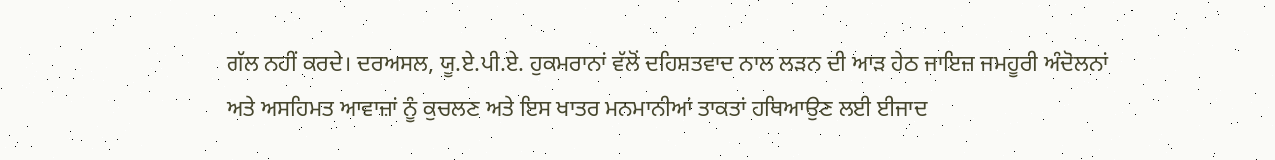ਗੱਲ ਨਹੀਂ ਕਰਦੇ। ਦਰਅਸਲ, ਯੂ.ਏ.ਪੀ.ਏ. ਹੁਕਮਰਾਨਾਂ ਵੱਲੋਂ ਦਹਿਸ਼ਤਵਾਦ ਨਾਲ ਲੜਨ ਦੀ ਆੜ ਹੇਠ ਜਾਇਜ਼ ਜਮਹੂਰੀ ਅੰਦੋਲਨਾਂ ਅਤੇ ਅਸਹਿਮਤ ਆਵਾਜ਼ਾਂ ਨੂੰ ਕੁਚਲਣ ਅਤੇ ਇਸ ਖਾਤਰ ਮਨਮਾਨੀਆਂ ਤਾਕਤਾਂ ਹਥਿਆਉਣ ਲਈ ਈਜਾਦ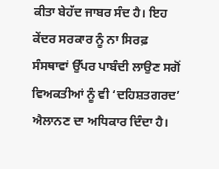ਕੀਤਾ ਬੇਹੱਦ ਜਾਬਰ ਸੰਦ ਹੈ। ਇਹ ਕੇਂਦਰ ਸਰਕਾਰ ਨੂੰ ਨਾ ਸਿਰਫ਼ ਸੰਸਥਾਵਾਂ ਉੱਪਰ ਪਾਬੰਦੀ ਲਾਉਣ ਸਗੋਂ ਵਿਅਕਤੀਆਂ ਨੂੰ ਵੀ ‘ਦਹਿਸ਼ਤਗਰਦ’ ਐਲਾਨਣ ਦਾ ਅਧਿਕਾਰ ਦਿੰਦਾ ਹੈ।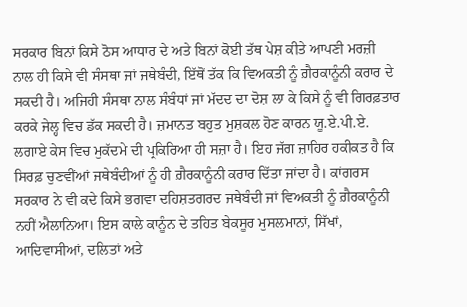ਸਰਕਾਰ ਬਿਨਾਂ ਕਿਸੇ ਠੋਸ ਆਧਾਰ ਦੇ ਅਤੇ ਬਿਨਾਂ ਕੋਈ ਤੱਥ ਪੇਸ਼ ਕੀਤੇ ਆਪਣੀ ਮਰਜ਼ੀ ਨਾਲ ਹੀ ਕਿਸੇ ਵੀ ਸੰਸਥਾ ਜਾਂ ਜਥੇਬੰਦੀ, ਇੱਥੋਂ ਤੱਕ ਕਿ ਵਿਅਕਤੀ ਨੂੰ ਗ਼ੈਰਕਾਨੂੰਨੀ ਕਰਾਰ ਦੇ ਸਕਦੀ ਹੈ। ਅਜਿਹੀ ਸੰਸਥਾ ਨਾਲ ਸੰਬੰਧਾਂ ਜਾਂ ਮੱਦਦ ਦਾ ਦੋਸ਼ ਲਾ ਕੇ ਕਿਸੇ ਨੂੰ ਵੀ ਗਿਰਫ਼ਤਾਰ ਕਰਕੇ ਜੇਲ੍ਹ ਵਿਚ ਡੱਕ ਸਕਦੀ ਹੈ। ਜ਼ਮਾਨਤ ਬਹੁਤ ਮੁਸ਼ਕਲ ਹੋਣ ਕਾਰਨ ਯੂ.ਏ.ਪੀ.ਏ. ਲਗਾਏ ਕੇਸ ਵਿਚ ਮੁਕੱਦਮੇ ਦੀ ਪ੍ਰਕਿਰਿਆ ਹੀ ਸਜ਼ਾ ਹੈ। ਇਹ ਜੱਗ ਜ਼ਾਹਿਰ ਹਕੀਕਤ ਹੈ ਕਿ ਸਿਰਫ਼ ਚੁਣਵੀਂਆਂ ਜਥੇਬੰਦੀਆਂ ਨੂੰ ਹੀ ਗ਼ੈਰਕਾਨੂੰਨੀ ਕਰਾਰ ਦਿੱਤਾ ਜਾਂਦਾ ਹੈ। ਕਾਂਗਰਸ ਸਰਕਾਰ ਨੇ ਵੀ ਕਦੇ ਕਿਸੇ ਭਗਵਾ ਦਹਿਸ਼ਤਗਰਦ ਜਥੇਬੰਦੀ ਜਾਂ ਵਿਅਕਤੀ ਨੂੰ ਗ਼ੈਰਕਾਨੂੰਨੀ ਨਹੀਂ ਐਲਾਨਿਆ। ਇਸ ਕਾਲੇ ਕਾਨੂੰਨ ਦੇ ਤਹਿਤ ਬੇਕਸੂਰ ਮੁਸਲਮਾਨਾਂ, ਸਿੱਖਾਂ, ਆਦਿਵਾਸੀਆਂ, ਦਲਿਤਾਂ ਅਤੇ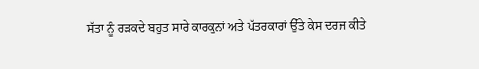ਸੱਤਾ ਨੂੰ ਰੜਕਦੇ ਬਹੁਤ ਸਾਰੇ ਕਾਰਕੁਨਾਂ ਅਤੇ ਪੱਤਰਕਾਰਾਂ ਉੱਤੇ ਕੇਸ ਦਰਜ ਕੀਤੇ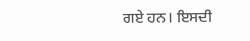ਗਏ ਹਨ। ਇਸਦੀ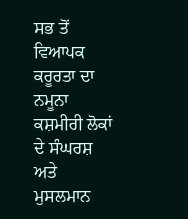ਸਭ ਤੋਂ ਵਿਆਪਕ ਕਰੂਰਤਾ ਦਾ ਨਮੂਨਾ ਕਸ਼ਮੀਰੀ ਲੋਕਾਂ ਦੇ ਸੰਘਰਸ਼ ਅਤੇ ਮੁਸਲਮਾਨ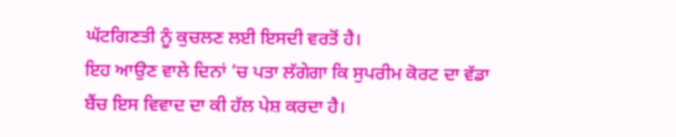ਘੱਟਗਿਣਤੀ ਨੂੰ ਕੁਚਲਣ ਲਈ ਇਸਦੀ ਵਰਤੋਂ ਹੈ।
ਇਹ ਆਉਣ ਵਾਲੇ ਦਿਨਾਂ ’ਚ ਪਤਾ ਲੱਗੇਗਾ ਕਿ ਸੁਪਰੀਮ ਕੋਰਟ ਦਾ ਵੱਡਾ ਬੈਂਚ ਇਸ ਵਿਵਾਦ ਦਾ ਕੀ ਹੱਲ ਪੇਸ਼ ਕਰਦਾ ਹੈ।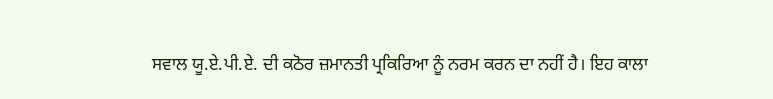ਸਵਾਲ ਯੂ.ਏ.ਪੀ.ਏ. ਦੀ ਕਠੋਰ ਜ਼ਮਾਨਤੀ ਪ੍ਰਕਿਰਿਆ ਨੂੰ ਨਰਮ ਕਰਨ ਦਾ ਨਹੀਂ ਹੈ। ਇਹ ਕਾਲਾ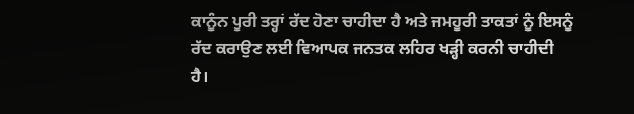ਕਾਨੂੰਨ ਪੂਰੀ ਤਰ੍ਹਾਂ ਰੱਦ ਹੋਣਾ ਚਾਹੀਦਾ ਹੈ ਅਤੇ ਜਮਹੂਰੀ ਤਾਕਤਾਂ ਨੂੰ ਇਸਨੂੰ ਰੱਦ ਕਰਾਉਣ ਲਈ ਵਿਆਪਕ ਜਨਤਕ ਲਹਿਰ ਖੜ੍ਹੀ ਕਰਨੀ ਚਾਹੀਦੀ ਹੈ।